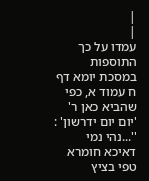|
|
עמדו על כך התוספות במסכת יומא דף ח עמוד א, כפי שהביא כאן ר' 'יום יום ידרשון' : ''...נהי נמי דאיכא חומרא טפי בציץ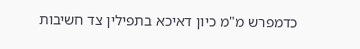כדמפרש מ"מ כיון דאיכא בתפילין צד חשיבות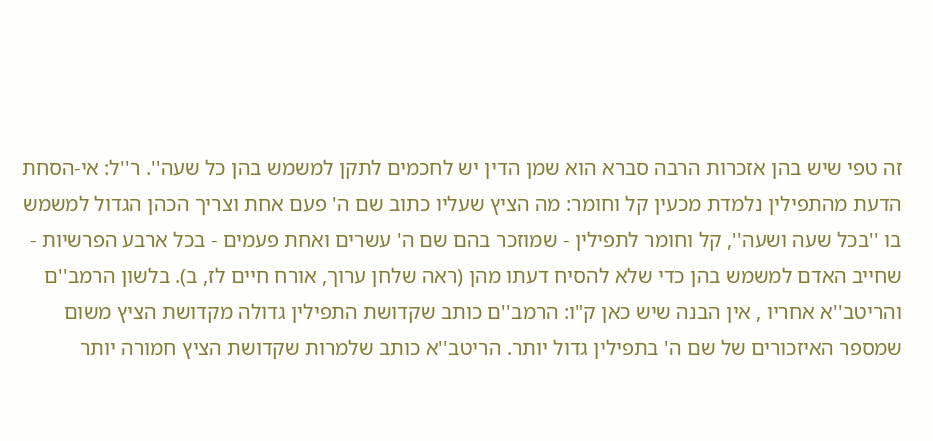זה טפי שיש בהן אזכרות הרבה סברא הוא שמן הדין יש לחכמים לתקן למשמש בהן כל שעה''. ר''ל: אי-הסחת הדעת מהתפילין נלמדת מכעין קל וחומר: מה הציץ שעליו כתוב שם ה' פעם אחת וצריך הכהן הגדול למשמש בו ''בכל שעה ושעה'', קל וחומר לתפילין - שמוזכר בהם שם ה' עשרים ואחת פעמים - בכל ארבע הפרשיות - שחייב האדם למשמש בהן כדי שלא להסיח דעתו מהן (ראה שלחן ערוך, אורח חיים לז, ב). בלשון הרמב''ם והריטב''א אחריו , אין הבנה שיש כאן ק"ו: הרמב''ם כותב שקדושת התפילין גדולה מקדושת הציץ משום שמספר האיזכורים של שם ה' בתפילין גדול יותר. הריטב''א כותב שלמרות שקדושת הציץ חמורה יותר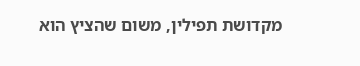מקדושת תפילין, משום שהציץ הוא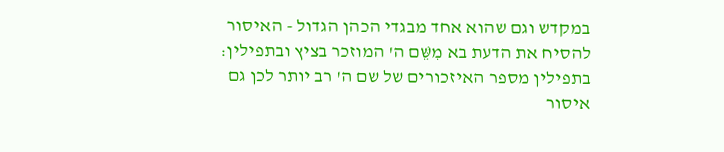במקדש וגם שהוא אחד מבגדי הכהן הגדול - האיסור להסיח את הדעת בא מִשֵּׁם ה' המוזכר בציץ ובתפילין: בתפילין מספר האיזכורים של שם ה' רב יותר לכן גם איסור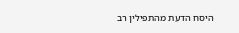היסח הדעת מהתפילין רב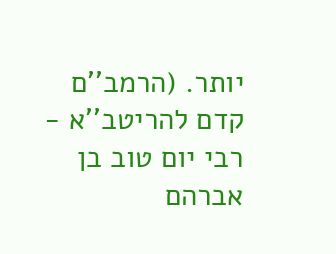יותר. (הרמב''ם קדם להריטב''א - רבי יום טוב בן אברהם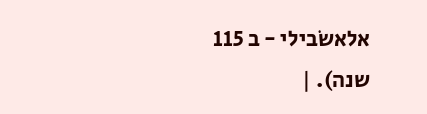אלאשׂבילי - ב 115 שנה). |